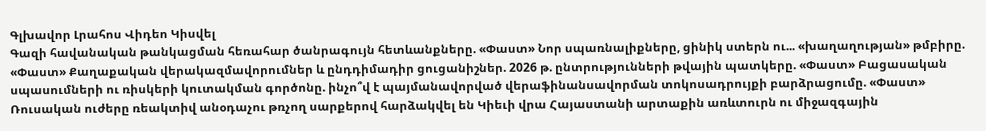Գլխավոր Լրահոս Վիդեո Կիսվել
Գազի հավանական թանկացման հեռահար ծանրագույն հետևանքները. «Փաստ» Նոր սպառնալիքները, ցինիկ ստերն ու... «խաղաղության» թմբիրը. «Փաստ» Քաղաքական վերակազմավորումներ և ընդդիմադիր ցուցանիշներ. 2026 թ. ընտրությունների թվային պատկերը. «Փաստ» Բացասական սպասումների ու ռիսկերի կուտակման գործոնը. ինչո՞վ է պայմանավորված վերաֆինանսավորման տոկոսադրույքի բարձրացումը. «Փաստ» Ռուսական ուժերը ռեակտիվ անօդաչու թռչող սարքերով հարձակվել են Կիեւի վրա Հայաստանի արտաքին առևտուրն ու միջազգային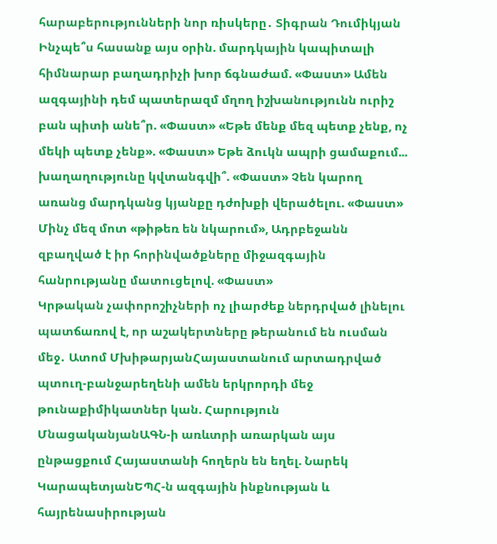հարաբերությունների նոր ռիսկերը․ Տիգրան Դումիկյան Ինչպե՞ս հասանք այս օրին. մարդկային կապիտալի հիմնարար բաղադրիչի խոր ճգնաժամ. «Փաստ» Ամեն ազգայինի դեմ պատերազմ մղող իշխանությունն ուրիշ բան պիտի անե՞ր. «Փաստ» «Եթե մենք մեզ պետք չենք, ոչ մեկի պետք չենք». «Փաստ» Եթե ձուկն ապրի ցամաքում... խաղաղությունը կվտանգվի՞. «Փաստ» Չեն կարող առանց մարդկանց կյանքը դժոխքի վերածելու. «Փաստ» Մինչ մեզ մոտ «թիթեռ են նկարում», Ադրբեջանն զբաղված է իր հորինվածքները միջազգային հանրությանը մատուցելով. «Փաստ»
Կրթական չափորոշիչների ոչ լիարժեք ներդրված լինելու պատճառով է, որ աշակերտները թերանում են ուսման մեջ․ Ատոմ ՄխիթարյանՀայաստանում արտադրված պտուղ-բանջարեղենի ամեն երկրորդի մեջ թունաքիմիկատներ կան. Հարություն ՄնացականյանԱԳՆ-ի առևտրի առարկան այս ընթացքում Հայաստանի հողերն են եղել. Նարեկ ԿարապետյանԵՊՀ-ն ազգային ինքնության և հայրենասիրության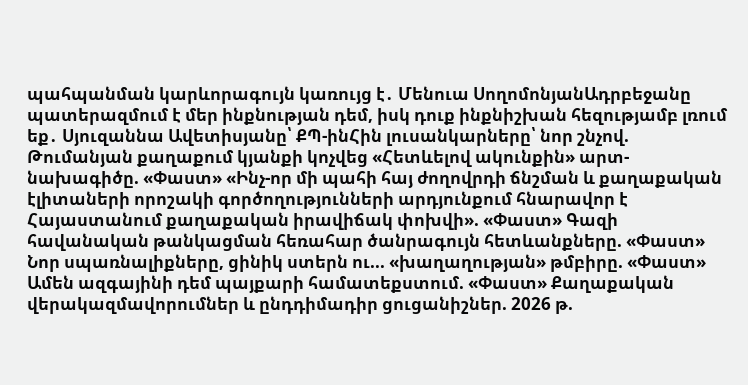պահպանման կարևորագույն կառույց է․ Մենուա ՍողոմոնյանԱդրբեջանը պատերազմում է մեր ինքնության դեմ, իսկ դուք ինքնիշխան հեզությամբ լռում եք․ Սյուզաննա Ավետիսյանը՝ ՔՊ-ինՀին լուսանկարները՝ նոր շնչով. Թումանյան քաղաքում կյանքի կոչվեց «Հետևելով ակունքին» արտ-նախագիծը. «Փաստ» «Ինչ-որ մի պահի հայ ժողովրդի ճնշման և քաղաքական էլիտաների որոշակի գործողությունների արդյունքում հնարավոր է Հայաստանում քաղաքական իրավիճակ փոխվի». «Փաստ» Գազի հավանական թանկացման հեռահար ծանրագույն հետևանքները. «Փաստ» Նոր սպառնալիքները, ցինիկ ստերն ու... «խաղաղության» թմբիրը. «Փաստ» Ամեն ազգայինի դեմ պայքարի համատեքստում. «Փաստ» Քաղաքական վերակազմավորումներ և ընդդիմադիր ցուցանիշներ. 2026 թ.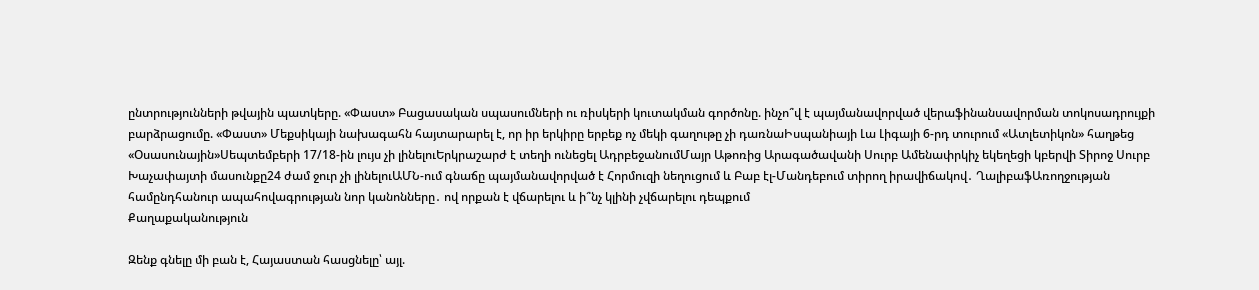ընտրությունների թվային պատկերը. «Փաստ» Բացասական սպասումների ու ռիսկերի կուտակման գործոնը. ինչո՞վ է պայմանավորված վերաֆինանսավորման տոկոսադրույքի բարձրացումը. «Փաստ» Մեքսիկայի նախագահն հայտարարել է, որ իր երկիրը երբեք ոչ մեկի գաղութը չի դառնաԻսպանիայի Լա Լիգայի 6-րդ տուրում «Ատլետիկոն» հաղթեց «Օսասունային»Սեպտեմբերի 17/18-ին լույս չի լինելուԵրկրաշարժ է տեղի ունեցել ԱդրբեջանումՄայր Աթոռից Արագածավանի Սուրբ Ամենափրկիչ եկեղեցի կբերվի Տիրոջ Սուրբ Խաչափայտի մասունքը24 ժամ ջուր չի լինելուԱՄՆ-ում գնաճը պայմանավորված է Հորմուզի նեղուցում և Բաբ էլ-Մանդեբում տիրող իրավիճակով․ ՂալիբաֆԱռողջության համընդհանուր ապահովագրության նոր կանոնները․ ով որքան է վճարելու և ի՞նչ կլինի չվճարելու դեպքում
Քաղաքականություն

Զենք գնելը մի բան է, Հայաստան հասցնելը՝ այլ.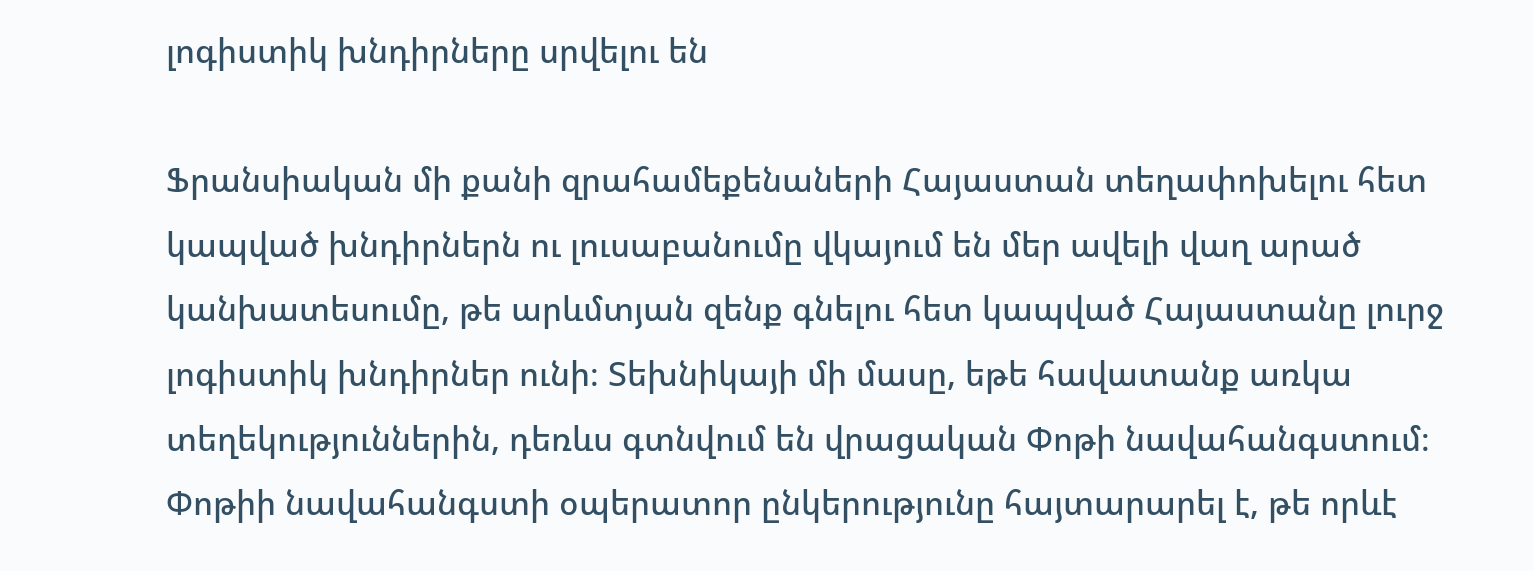լոգիստիկ խնդիրները սրվելու են

Ֆրանսիական մի քանի զրահամեքենաների Հայաստան տեղափոխելու հետ կապված խնդիրներն ու լուսաբանումը վկայում են մեր ավելի վաղ արած կանխատեսումը, թե արևմտյան զենք գնելու հետ կապված Հայաստանը լուրջ լոգիստիկ խնդիրներ ունի։ Տեխնիկայի մի մասը, եթե հավատանք առկա տեղեկություններին, դեռևս գտնվում են վրացական Փոթի նավահանգստում։ Փոթիի նավահանգստի օպերատոր ընկերությունը հայտարարել է, թե որևէ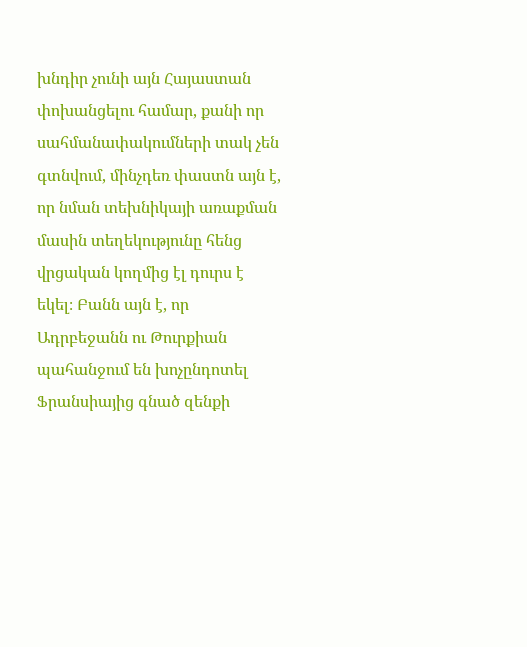խնդիր չունի այն Հայաստան փոխանցելու համար, քանի որ սահմանափակումների տակ չեն գտնվում, մինչդեռ փաստն այն է, որ նման տեխնիկայի առաքման մասին տեղեկությունը հենց վրցական կողմից էլ դուրս է եկել։ Բանն այն է, որ Ադրբեջանն ու Թուրքիան պահանջում են խոչընդոտել Ֆրանսիայից գնած զենքի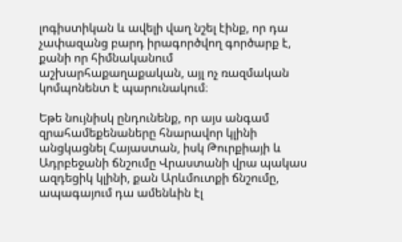լոգիստիկան և ավելի վաղ նշել էինք, որ դա չափազանց բարդ իրագործվող գործարք է, քանի որ հիմնականում աշխարհաքաղաքական, այլ ոչ ռազմական կոմպոնենտ է պարունակում։

Եթե նույնիսկ ընդունենք, որ այս անգամ զրահամեքենաները հնարավոր կլինի անցկացնել Հայաստան, իսկ Թուրքիայի և Ադրբեջանի ճնշումը Վրաստանի վրա պակաս ազդեցիկ կլինի, քան Արևմուտքի ճնշումը, ապագայում դա ամենևին էլ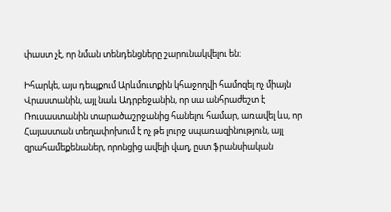փաստ չէ, որ նման տենդենցները շարունակվելու են։

Իհարկե, այս դեպքում Արևմուտքին կհաջողվի համոզել ոչ միայն Վրաստանին, այլ նաև Ադրբեջանին, որ սա անհրաժեշտ է Ռուսաստանին տարածաշրջանից հանելու համար, առավել ևս, որ Հայաստան տեղափոխում է ոչ թե լուրջ սպառազինություն, այլ զրահամեքենաներ, որոնցից ավելի վաղ, ըստ ֆրանսիական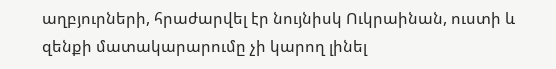աղբյուրների, հրաժարվել էր նույնիսկ Ուկրաինան, ուստի և զենքի մատակարարումը չի կարող լինել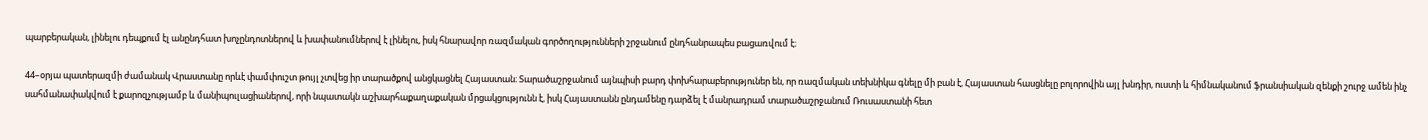պարբերական, լինելու դեպքում էլ անընդհատ խոչընդոտներով և խափանումներով է լինելու, իսկ հնարավոր ռազմական գործողությունների շրջանում ընդհանրապես բացառվում է։

44–օրյա պատերազմի ժամանակ Վրաստանը որևէ փամփուշտ թույլ չտվեց իր տարածքով անցկացնել Հայաստան։ Տարածաշրջանում այնպիսի բարդ փոխհարաբերություներ են, որ ռազմական տեխնիկա գնելը մի բան է, Հայաստան հասցնելը բոլորովին այլ խնդիր, ուստի և հիմնականում ֆրանսիական զենքի շուրջ ամեն ինչ սահմանափակվում է քարոզչությամբ և մանիպուլացիաներով, որի նպատակն աշխարհաքաղաքական մրցակցությունն է, իսկ Հայաստանն ընդամենը դարձել է մանրադրամ տարածաշրջանում Ռուսաստանի հետ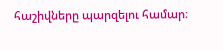հաշիվները պարզելու համար։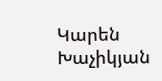Կարեն Խաչիկյան